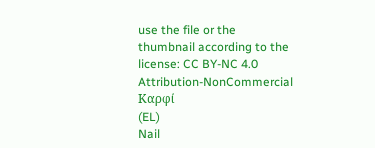use the file or the thumbnail according to the license: CC BY-NC 4.0
Attribution-NonCommercial
Καρφί
(EL)
Nail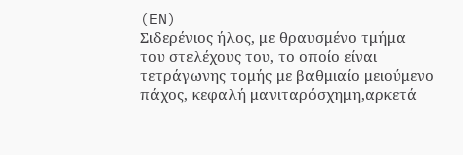(EN)
Σιδερένιος ήλος, με θραυσμένο τμήμα του στελέχους του, το οποίο είναι τετράγωνης τομής με βαθμιαίο μειούμενο πάχος, κεφαλή μανιταρόσχημη,αρκετά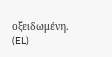οξειδωμένη.
(EL)